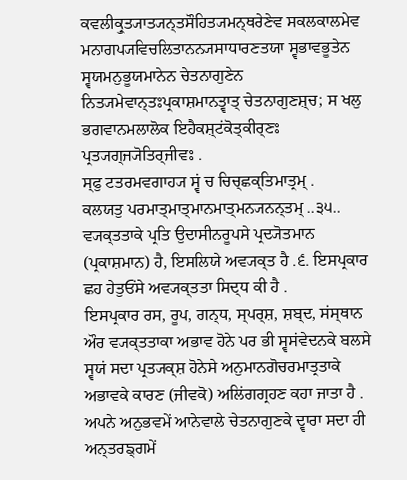ਕਵਲੀਕ੍ਰੁਤ੍ਯਾਤ੍ਯਨ੍ਤਸੌਹਿਤ੍ਯਮਨ੍ਥਰੇਣੇਵ ਸਕਲਕਾਲਮੇਵ ਮਨਾਗਪ੍ਯਵਿਚਲਿਤਾਨਨ੍ਯਸਾਧਾਰਣਤਯਾ ਸ੍ਵਭਾਵਭੂਤੇਨ
ਸ੍ਵਯਮਨੁਭੂਯਮਾਨੇਨ ਚੇਤਨਾਗੁਣੇਨ ਨਿਤ੍ਯਮੇਵਾਨ੍ਤਃਪ੍ਰਕਾਸ਼ਮਾਨਤ੍ਵਾਤ੍ ਚੇਤਨਾਗੁਣਸ਼੍ਚ; ਸ ਖਲੁ
ਭਗਵਾਨਮਲਾਲੋਕ ਇਹੈਕਸ਼੍ਟਂਕੋਤ੍ਕੀਰ੍ਣਃ ਪ੍ਰਤ੍ਯਗ੍ਜ੍ਯੋਤਿਰ੍ਜੀਵਃ .
ਸ੍ਫੁ ਟਤਰਮਵਗਾਹ੍ਯ ਸ੍ਵਂ ਚ ਚਿਚ੍ਛਕ੍ਤਿਮਾਤ੍ਰਮ੍ .
ਕਲਯਤੁ ਪਰਮਾਤ੍ਮਾਤ੍ਮਾਨਮਾਤ੍ਮਨ੍ਯਨਨ੍ਤਮ੍ ..੩੫..
ਵ੍ਯਕ੍ਤਤਾਕੇ ਪ੍ਰਤਿ ਉਦਾਸੀਨਰੂਪਸੇ ਪ੍ਰਦ੍ਯੋਤਮਾਨ (ਪ੍ਰਕਾਸ਼ਮਾਨ) ਹੈ, ਇਸਲਿਯੇ ਅਵ੍ਯਕ੍ਤ ਹੈ .੬. ਇਸਪ੍ਰਕਾਰ ਛਹ ਹੇਤੁਓਂਸੇ ਅਵ੍ਯਕ੍ਤਤਾ ਸਿਦ੍ਧ ਕੀ ਹੈ .
ਇਸਪ੍ਰਕਾਰ ਰਸ, ਰੂਪ, ਗਨ੍ਧ, ਸ੍ਪਰ੍ਸ਼, ਸ਼ਬ੍ਦ, ਸਂਸ੍ਥਾਨ ਔਰ ਵ੍ਯਕ੍ਤਤਾਕਾ ਅਭਾਵ ਹੋਨੇ ਪਰ ਭੀ ਸ੍ਵਸਂਵੇਦਨਕੇ ਬਲਸੇ ਸ੍ਵਯਂ ਸਦਾ ਪ੍ਰਤ੍ਯਕ੍ਸ਼ ਹੋਨੇਸੇ ਅਨੁਮਾਨਗੋਚਰਮਾਤ੍ਰਤਾਕੇ ਅਭਾਵਕੇ ਕਾਰਣ (ਜੀਵਕੋ) ਅਲਿਂਗਗ੍ਰਹਣ ਕਹਾ ਜਾਤਾ ਹੈ .
ਅਪਨੇ ਅਨੁਭਵਮੇਂ ਆਨੇਵਾਲੇ ਚੇਤਨਾਗੁਣਕੇ ਦ੍ਵਾਰਾ ਸਦਾ ਹੀ ਅਨ੍ਤਰਙ੍ਗਮੇਂ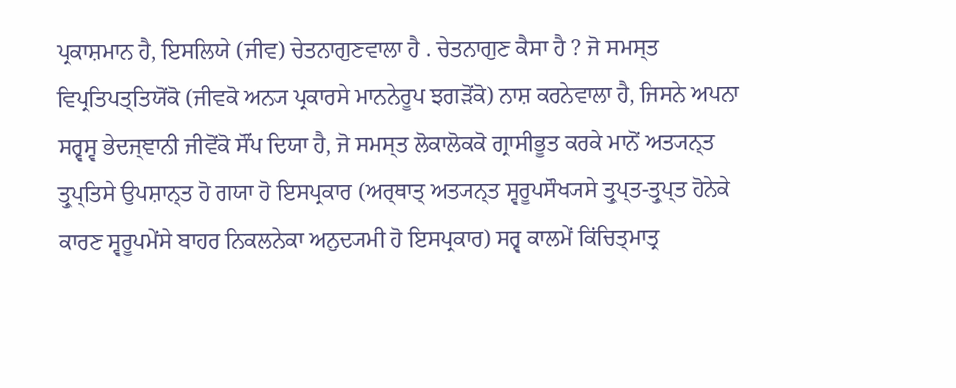ਪ੍ਰਕਾਸ਼ਮਾਨ ਹੈ, ਇਸਲਿਯੇ (ਜੀਵ) ਚੇਤਨਾਗੁਣਵਾਲਾ ਹੈ . ਚੇਤਨਾਗੁਣ ਕੈਸਾ ਹੈ ? ਜੋ ਸਮਸ੍ਤ ਵਿਪ੍ਰਤਿਪਤ੍ਤਿਯੋਂਕੋ (ਜੀਵਕੋ ਅਨ੍ਯ ਪ੍ਰਕਾਰਸੇ ਮਾਨਨੇਰੂਪ ਝਗੜੋਂਕੋ) ਨਾਸ਼ ਕਰਨੇਵਾਲਾ ਹੈ, ਜਿਸਨੇ ਅਪਨਾ ਸਰ੍ਵਸ੍ਵ ਭੇਦਜ੍ਞਾਨੀ ਜੀਵੋਂਕੋ ਸੌਂਪ ਦਿਯਾ ਹੈ, ਜੋ ਸਮਸ੍ਤ ਲੋਕਾਲੋਕਕੋ ਗ੍ਰਾਸੀਭੂਤ ਕਰਕੇ ਮਾਨੋਂ ਅਤ੍ਯਨ੍ਤ ਤ੍ਰੁਪ੍ਤਿਸੇ ਉਪਸ਼ਾਨ੍ਤ ਹੋ ਗਯਾ ਹੋ ਇਸਪ੍ਰਕਾਰ (ਅਰ੍ਥਾਤ੍ ਅਤ੍ਯਨ੍ਤ ਸ੍ਵਰੂਪਸੌਖ੍ਯਸੇ ਤ੍ਰੁਪ੍ਤ-ਤ੍ਰੁਪ੍ਤ ਹੋਨੇਕੇ ਕਾਰਣ ਸ੍ਵਰੂਪਮੇਂਸੇ ਬਾਹਰ ਨਿਕਲਨੇਕਾ ਅਨੁਦ੍ਯਮੀ ਹੋ ਇਸਪ੍ਰਕਾਰ) ਸਰ੍ਵ ਕਾਲਮੇਂ ਕਿਂਚਿਤ੍ਮਾਤ੍ਰ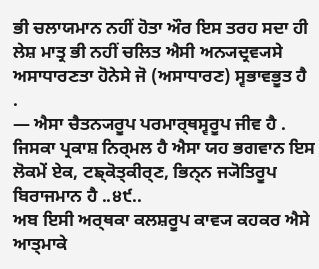ਭੀ ਚਲਾਯਮਾਨ ਨਹੀਂ ਹੋਤਾ ਔਰ ਇਸ ਤਰਹ ਸਦਾ ਹੀ ਲੇਸ਼ ਮਾਤ੍ਰ ਭੀ ਨਹੀਂ ਚਲਿਤ ਐਸੀ ਅਨ੍ਯਦ੍ਰਵ੍ਯਸੇ ਅਸਾਧਾਰਣਤਾ ਹੋਨੇਸੇ ਜੋ (ਅਸਾਧਾਰਣ) ਸ੍ਵਭਾਵਭੂਤ ਹੈ
.
— ਐਸਾ ਚੈਤਨ੍ਯਰੂਪ ਪਰਮਾਰ੍ਥਸ੍ਵਰੂਪ ਜੀਵ ਹੈ . ਜਿਸਕਾ ਪ੍ਰਕਾਸ਼ ਨਿਰ੍ਮਲ ਹੈ ਐਸਾ ਯਹ ਭਗਵਾਨ ਇਸ ਲੋਕਮੇਂ ਏਕ, ਟਙ੍ਕੋਤ੍ਕੀਰ੍ਣ, ਭਿਨ੍ਨ ਜ੍ਯੋਤਿਰੂਪ ਬਿਰਾਜਮਾਨ ਹੈ ..੪੯..
ਅਬ ਇਸੀ ਅਰ੍ਥਕਾ ਕਲਸ਼ਰੂਪ ਕਾਵ੍ਯ ਕਹਕਰ ਐਸੇ ਆਤ੍ਮਾਕੇ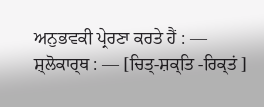ਅਨੁਭਵਕੀ ਪ੍ਰੇਰਣਾ ਕਰਤੇ ਹੈਂ : —
ਸ਼੍ਲੋਕਾਰ੍ਥ : — [ਚਿਤ੍-ਸ਼ਕ੍ਤਿ -ਰਿਕ੍ਤਂ ]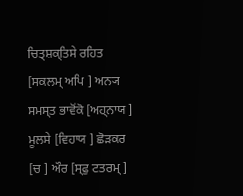ਚਿਤ੍ਸ਼ਕ੍ਤਿਸੇ ਰਹਿਤ [ਸਕਲਮ੍ ਅਪਿ ] ਅਨ੍ਯ ਸਮਸ੍ਤ ਭਾਵੋਂਕੋ [ਅਹ੍ਨਾਯ ] ਮੂਲਸੇ [ਵਿਹਾਯ ] ਛੋੜਕਰ [ਚ ] ਔਰ [ਸ੍ਫੁ ਟਤਰਮ੍ ]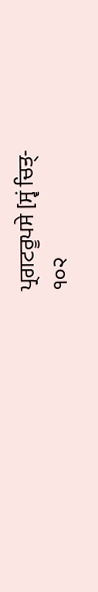ਪ੍ਰਗਟਰੂਪਸੇ [ਸ੍ਵਂ ਚਿਤ੍-
੧੦੨